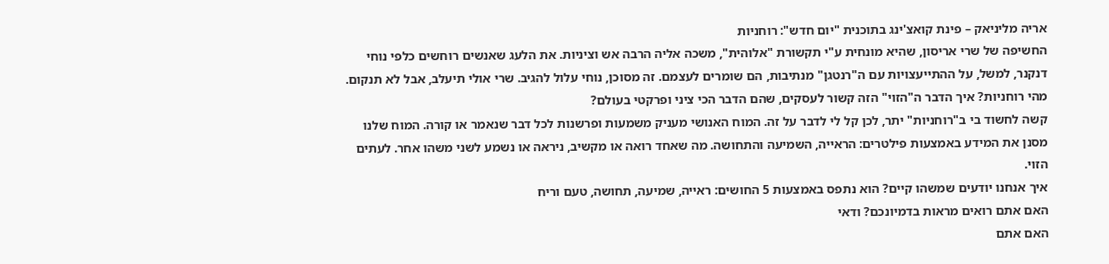אריה מליניאק – פינת קואצ'ינג בתוכנית "יום חדש": רוחניות
החשיפה של שרי אריסון, שהיא מונחית ע"י תקשורת "אלוהית", משכה אליה הרבה אש וציניות. את הלעג שאנשים רוחשים כלפי נוחי דנקנר, למשל, על ההתייעצויות עם ה"רנטגן" מנתיבות, הם שומרים לעצמם. זה מסוכן, נוחי עלול להגיב. שרי אולי תיעלב, אבל לא תנקום.
מהי רוחניות? איך הדבר ה"הזוי" הזה קשור לעסקים, שהם הדבר הכי ציני ופרקטי בעולם?
קשה לחשוד בי ב"רוחניות" יתר, לכן קל לי לדבר על זה. המוח האנושי מעניק משמעות ופרשנות לכל דבר שנאמר או קורה. המוח שלנו מסנן את המידע באמצעות פילטרים: הראייה, השמיעה והתחושה. מה שאחד רואה או מקשיב, ניראה או נשמע לשני משהו אחר. לעתים הזוי.
איך אנחנו יודעים שמשהו קיים? הוא נתפס באמצעות 5 החושים: ראייה, שמיעה, תחושה, טעם וריח
האם אתם רואים מראות בדמיונכם? ודאי
האם אתם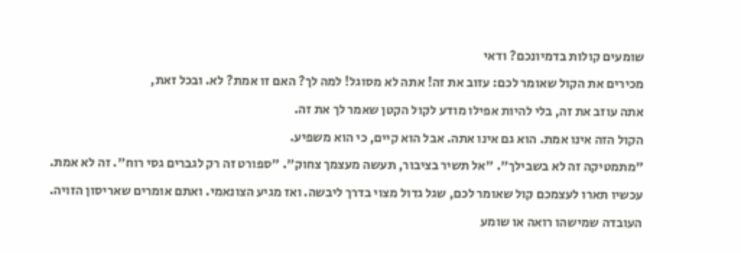שומעים קולות בדמיונכם? ודאי
מכירים את הקול שאומר לכם: עזוב את זה! אתה לא מסוגל! למה לך? האם זו אמת? לא. ובכל זאת,
אתה עוזב את זה, בלי להיות אפילו מודע לקול הקטן שאמר לך את זה.
הקול הזה אינו אמת. הוא גם אינו אתה. אבל הוא קיים, כי הוא משפיע.
"מתמטיקה זה לא בשבילך". "אל תשיר בציבור, תעשה מעצמך צחוק". "ספורט זה רק לגברים גסי רוח". זה לא אמת.
עכשיו תארו לעצמכם קול שאומר לכם, שגל גדול מצוי בדרך ליבשה. ואז מגיע הצונאמי. ואתם אומרים שאריסון הזויה.
העובדה שמישהו רואה או שומע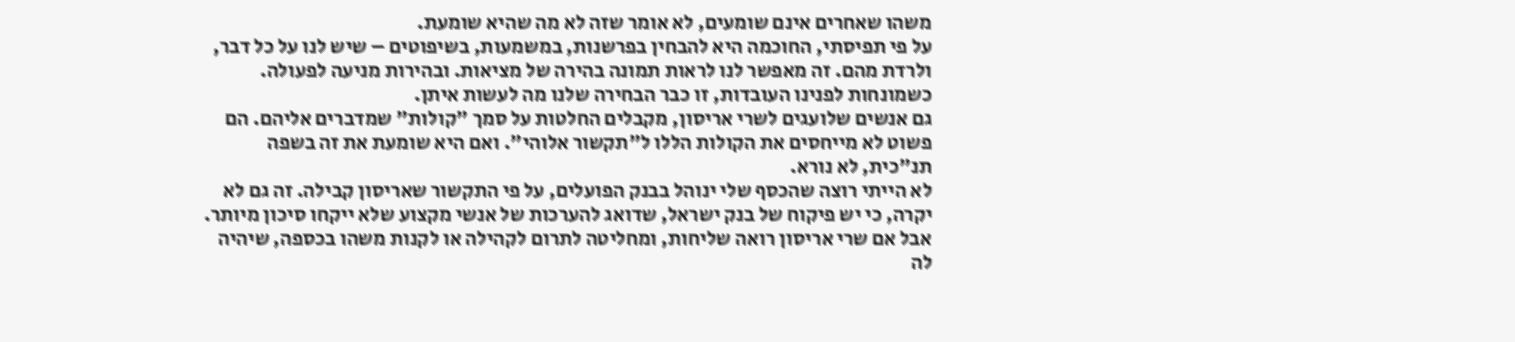משהו שאחרים אינם שומעים, לא אומר שזה לא מה שהיא שומעת.
על פי תפיסתי, החוכמה היא להבחין בפרשנות, במשמעות, בשיפוטים – שיש לנו על כל דבר, ולרדת מהם. זה מאפשר לנו לראות תמונה בהירה של מציאות. ובהירות מניעה לפעולה.
כשמונחות לפנינו העובדות, זו כבר הבחירה שלנו מה לעשות איתן.
גם אנשים שלועגים לשרי אריסון, מקבלים החלטות על סמך "קולות" שמדברים אליהם. הם פשוט לא מייחסים את הקולות הללו ל"תקשור אלוהי". ואם היא שומעת את זה בשפה תנ"כית, לא נורא.
לא הייתי רוצה שהכסף שלי ינוהל בבנק הפועלים, על פי התקשור שאריסון קבילה. זה גם לא יקרה, כי יש פיקוח של בנק ישראל, שדואג להערכות של אנשי מקצוע שלא ייקחו סיכון מיותר. אבל אם שרי אריסון רואה שליחות, ומחליטה לתרום לקהילה או לקנות משהו בכספה, שיהיה לה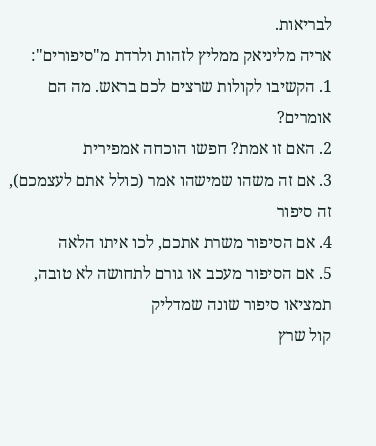לבריאות.
אריה מליניאק ממליץ לזהות ולרדת מ"סיפורים":
1. הקשיבו לקולות שרצים לכם בראש. מה הם אומרים?
2. האם זו אמת? חפשו הוכחה אמפירית
3. אם זה משהו שמישהו אמר (כולל אתם לעצמכם), זה סיפור
4. אם הסיפור משרת אתכם, לכו איתו הלאה
5. אם הסיפור מעכב או גורם לתחושה לא טובה, תמציאו סיפור שונה שמדליק
קול שרץ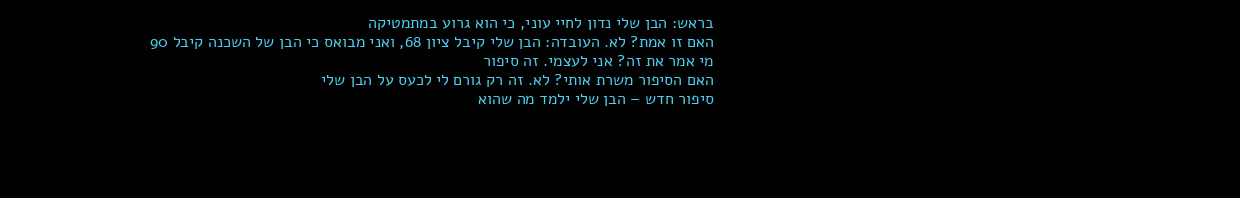בראש: הבן שלי נדון לחיי עוני, כי הוא גרוע במתמטיקה
האם זו אמת? לא. העובדה: הבן שלי קיבל ציון 68, ואני מבואס כי הבן של השכנה קיבל 90
מי אמר את זה? אני לעצמי. זה סיפור
האם הסיפור משרת אותי? לא. זה רק גורם לי לכעס על הבן שלי
סיפור חדש – הבן שלי ילמד מה שהוא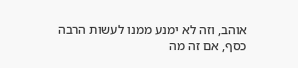אוהב, וזה לא ימנע ממנו לעשות הרבה כסף, אם זה מה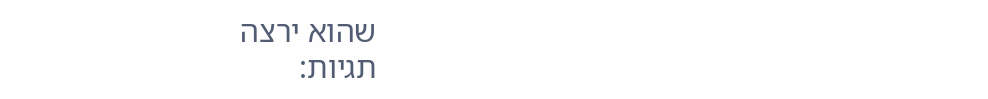שהוא ירצה
תגיות: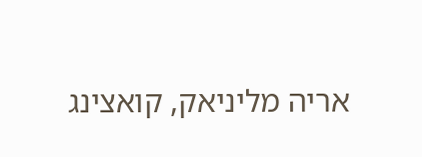אריה מליניאק, קואצינג